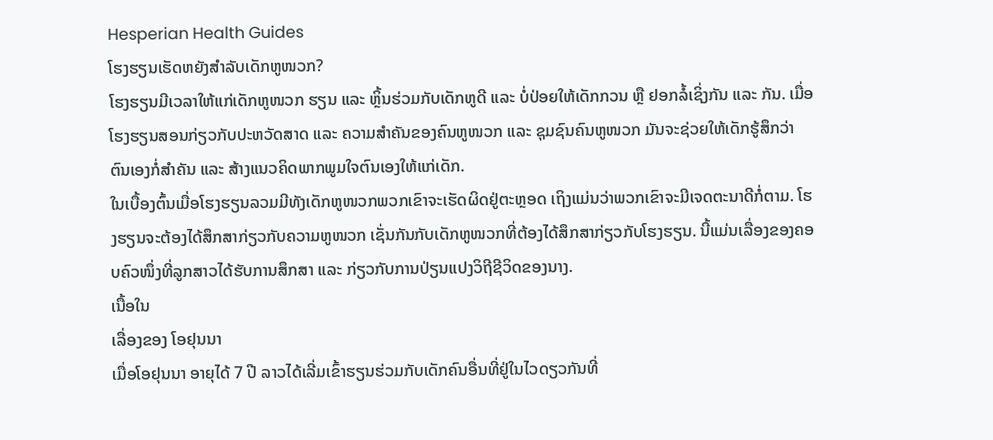Hesperian Health Guides
ໂຮງຮຽນເຮັດຫຍັງສຳລັບເດັກຫູໜວກ?
ໂຮງຮຽນມີເວລາໃຫ້ແກ່ເດັກຫູໜວກ ຮຽນ ແລະ ຫຼິ້ນຮ່ວມກັບເດັກຫູດີ ແລະ ບໍ່ປ່ອຍໃຫ້ເດັກກວນ ຫຼື ຢອກລ້ໍເຊິ່ງກັນ ແລະ ກັນ. ເມື່ອໂຮງຮຽນສອນກ່ຽວກັບປະຫວັດສາດ ແລະ ຄວາມສຳຄັນຂອງຄົນຫູໜວກ ແລະ ຊຸມຊົນຄົນຫູໜວກ ມັນຈະຊ່ວຍໃຫ້ເດັກຮູ້ສຶກວ່າ ຕົນເອງກໍ່ສຳຄັນ ແລະ ສ້າງແນວຄິດພາກພູມໃຈຕົນເອງໃຫ້ແກ່ເດັກ.
ໃນເບື້ອງຕົ້ນເມື່ອໂຮງຮຽນລວມມີທັງເດັກຫູໜວກພວກເຂົາຈະເຮັດຜິດຢູ່ຕະຫຼອດ ເຖິງແມ່ນວ່າພວກເຂົາຈະມີເຈດຕະນາດີກໍ່ຕາມ. ໂຮງຮຽນຈະຕ້ອງໄດ້ສຶກສາກ່ຽວກັບຄວາມຫູໜວກ ເຊັ່ນກັນກັບເດັກຫູໜວກທີ່ຕ້ອງໄດ້ສຶກສາກ່ຽວກັບໂຮງຮຽນ. ນີ້ແມ່ນເລື່ອງຂອງຄອບຄົວໜຶ່ງທີ່ລູກສາວໄດ້ຮັບການສຶກສາ ແລະ ກ່ຽວກັບການປ່ຽນແປງວິຖີຊີວິດຂອງນາງ.
ເນື້ອໃນ
ເລື່ອງຂອງ ໂອຢຸນນາ
ເມື່ອໂອຢຸນນາ ອາຍຸໄດ້ 7 ປີ ລາວໄດ້ເລີ່ມເຂົ້າຮຽນຮ່ວມກັບເດັກຄົນອື່ນທີ່ຢູ່ໃນໄວດຽວກັນທີ່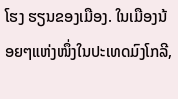ໂຮງ ຮຽນຂອງເມືອງ. ໃນເມືອງນ້ອຍໆແຫ່ງໜຶ່ງໃນປະເທດມົງໂກລີ,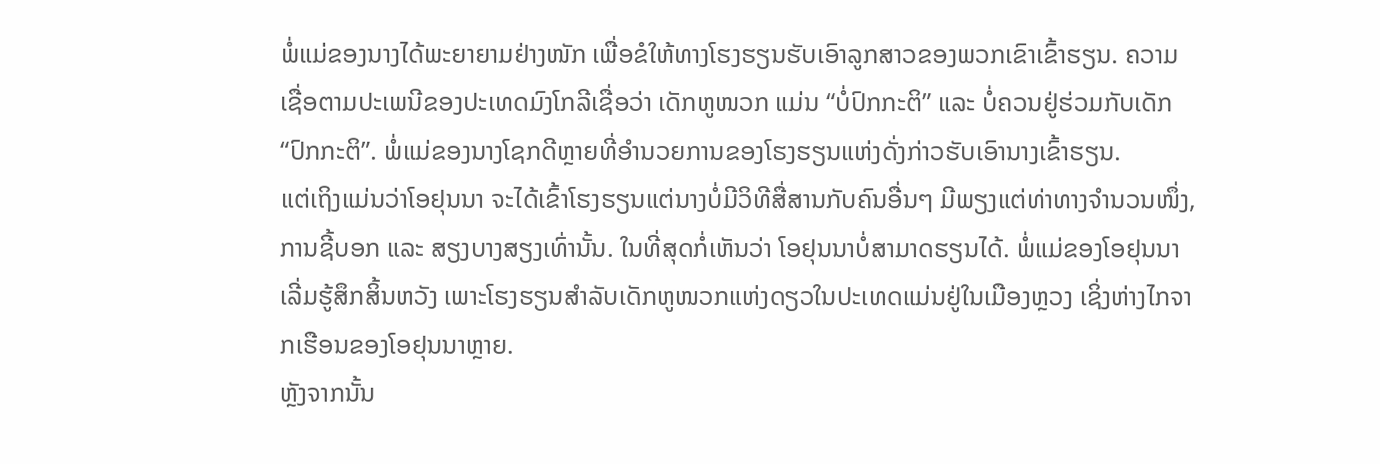ພໍ່ແມ່ຂອງນາງໄດ້ພະຍາຍາມຢ່າງໜັກ ເພື່ອຂໍໃຫ້ທາງໂຮງຮຽນຮັບເອົາລູກສາວຂອງພວກເຂົາເຂົ້າຮຽນ. ຄວາມເຊື່ອຕາມປະເພນີຂອງປະເທດມົງໂກລີເຊື່ອວ່າ ເດັກຫູໜວກ ແມ່ນ “ບໍ່ປົກກະຕິ” ແລະ ບໍ່ຄວນຢູ່ຮ່ວມກັບເດັກ “ປົກກະຕິ”. ພໍ່ແມ່ຂອງນາງໂຊກດີຫຼາຍທີ່ອຳນວຍການຂອງໂຮງຮຽນແຫ່ງດັ່ງກ່າວຮັບເອົານາງເຂົ້າຮຽນ.
ແຕ່ເຖິງແມ່ນວ່າໂອຢຸນນາ ຈະໄດ້ເຂົ້າໂຮງຮຽນແຕ່ນາງບໍ່ມີວິທີສື່ສານກັບຄົນອື່ນໆ ມີພຽງແຕ່ທ່າທາງຈຳນວນໜຶ່ງ, ການຊີ້ບອກ ແລະ ສຽງບາງສຽງເທົ່ານັ້ນ. ໃນທີ່ສຸດກໍ່ເຫັນວ່າ ໂອຢຸນນາບໍ່ສາມາດຮຽນໄດ້. ພໍ່ແມ່ຂອງໂອຢຸນນາ ເລີ່ມຮູ້ສຶກສິ້ນຫວັງ ເພາະໂຮງຮຽນສຳລັບເດັກຫູໜວກແຫ່ງດຽວໃນປະເທດແມ່ນຢູ່ໃນເມືອງຫຼວງ ເຊິ່ງຫ່າງໄກຈາກເຮືອນຂອງໂອຢຸນນາຫຼາຍ.
ຫຼັງຈາກນັ້ນ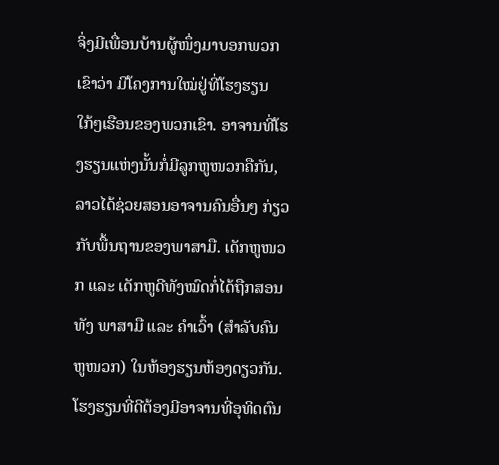ຈິ່ງມີເພື່ອນບ້ານຜູ້ໜຶ່ງມາບອກພວກເຂົາວ່າ ມີໂຄງການໃໝ່ຢູ່ທີ່ໂຮງຮຽນໃກ້ໆເຮືອນຂອງພວກເຂົາ. ອາຈານທີ່ໂຮງຮຽນແຫ່ງນັ້ນກໍ່ມີລູກຫູໜວກຄືກັນ, ລາວໄດ້ຊ່ວຍສອນອາຈານຄົນອື່ນໆ ກ່ຽວກັບພື້ນຖານຂອງພາສາມື. ເດັກຫູໜວກ ແລະ ເດັກຫູດີທັງໝົດກໍ່ໄດ້ຖືກສອນທັງ ພາສາມື ແລະ ຄຳເວົ້າ (ສຳລັບຄົນຫູໜວກ) ໃນຫ້ອງຮຽນຫ້ອງດຽວກັນ.
ໂຮງຮຽນທີ່ດີຕ້ອງມີອາຈານທີ່ອຸທິດຕົນ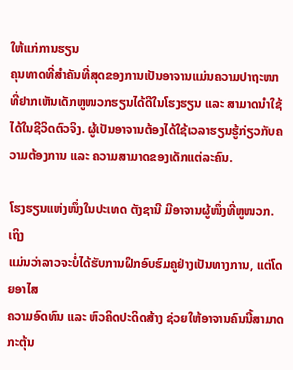ໃຫ້ແກ່ການຮຽນ
ຄຸນທາດທີ່ສຳຄັນທີ່ສຸດຂອງການເປັນອາຈານແມ່ນຄວາມປາຖະໜາທີ່ຢາກເຫັນເດັກຫູໜວກຮຽນໄດ້ດີໃນໂຮງຮຽນ ແລະ ສາມາດນຳໃຊ້ໄດ້ໃນຊີວິດຕົວຈິງ. ຜູ້ເປັນອາຈານຕ້ອງໄດ້ໃຊ້ເວລາຮຽນຮູ້ກ່ຽວກັບຄວາມຕ້ອງການ ແລະ ຄວາມສາມາດຂອງເດັກແຕ່ລະຄົນ.

ໂຮງຮຽນແຫ່ງໜຶ່ງໃນປະເທດ ຕັງຊານີ ມີອາຈານຜູ້ໜຶ່ງທີ່ຫູໜວກ. ເຖິງ
ແມ່ນວ່າລາວຈະບໍ່ໄດ້ຮັບການຝຶກອົບຮົມຄູຢ່າງເປັນທາງການ, ແຕ່ໂດຍອາໄສ
ຄວາມອົດທົນ ແລະ ຫົວຄິດປະດິດສ້າງ ຊ່ວຍໃຫ້ອາຈານຄົນນີ້ສາມາດກະຕຸ້ນ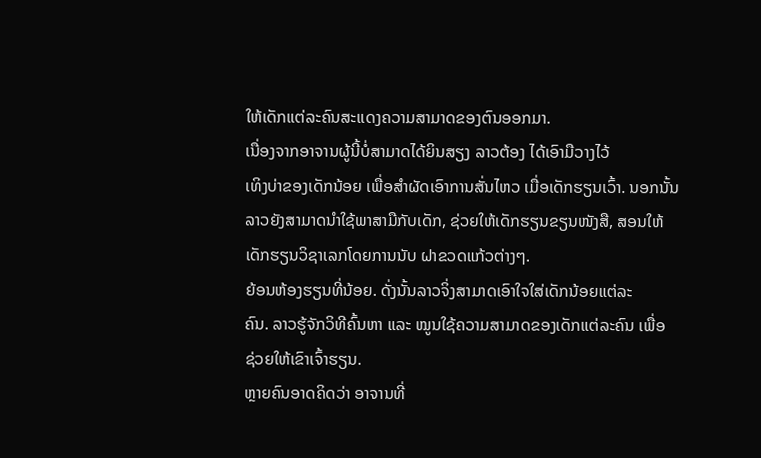ໃຫ້ເດັກແຕ່ລະຄົນສະແດງຄວາມສາມາດຂອງຕົນອອກມາ.
ເນື່ອງຈາກອາຈານຜູ້ນີ້ບໍ່ສາມາດໄດ້ຍິນສຽງ ລາວຕ້ອງ ໄດ້ເອົາມືວາງໄວ້
ເທິງບ່າຂອງເດັກນ້ອຍ ເພື່ອສຳຜັດເອົາການສັ່ນໄຫວ ເມື່ອເດັກຮຽນເວົ້າ. ນອກນັ້ນ
ລາວຍັງສາມາດນຳໃຊ້ພາສາມືກັບເດັກ, ຊ່ວຍໃຫ້ເດັກຮຽນຂຽນໜັງສື, ສອນໃຫ້
ເດັກຮຽນວິຊາເລກໂດຍການນັບ ຝາຂວດແກ້ວຕ່າງໆ.
ຍ້ອນຫ້ອງຮຽນທີ່ນ້ອຍ. ດັ່ງນັ້ນລາວຈິ່ງສາມາດເອົາໃຈໃສ່ເດັກນ້ອຍແຕ່ລະ
ຄົນ. ລາວຮູ້ຈັກວິທີຄົ້ນຫາ ແລະ ໝູນໃຊ້ຄວາມສາມາດຂອງເດັກແຕ່ລະຄົນ ເພື່ອ
ຊ່ວຍໃຫ້ເຂົາເຈົ້າຮຽນ.
ຫຼາຍຄົນອາດຄິດວ່າ ອາຈານທີ່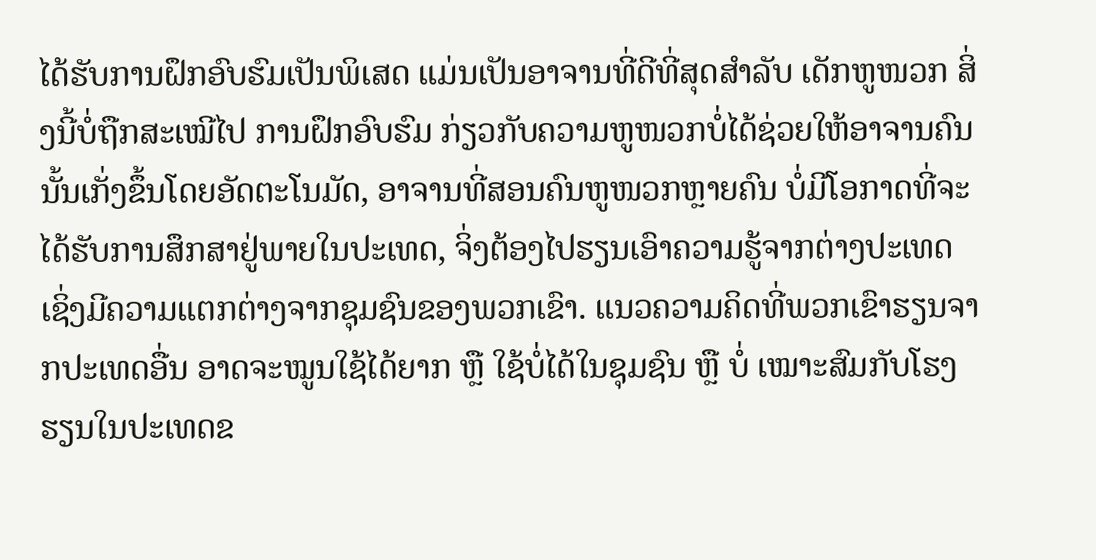ໄດ້ຮັບການຝຶກອົບຮົມເປັນພິເສດ ແມ່ນເປັນອາຈານທີ່ດີທີ່ສຸດສຳລັບ ເດັກຫູໜວກ ສິ່ງນີ້ບໍ່ຖືກສະເໝີໄປ ການຝຶກອົບຮົມ ກ່ຽວກັບຄວາມຫູໜວກບໍ່ໄດ້ຊ່ວຍໃຫ້ອາຈານຄົນນັ້ນເກັ່ງຂຶ້ນໂດຍອັດຕະໂນມັດ, ອາຈານທີ່ສອນຄົນຫູໜວກຫຼາຍຄົນ ບໍ່ມີໂອກາດທີ່ຈະໄດ້ຮັບການສຶກສາຢູ່ພາຍໃນປະເທດ, ຈິ່ງຕ້ອງໄປຮຽນເອົາຄວາມຮູ້ຈາກຕ່າງປະເທດ ເຊິ່ງມີຄວາມແຕກຕ່າງຈາກຊຸມຊົນຂອງພວກເຂົາ. ແນວຄວາມຄິດທີ່ພວກເຂົາຮຽນຈາກປະເທດອື່ນ ອາດຈະໝູນໃຊ້ໄດ້ຍາກ ຫຼື ໃຊ້ບໍ່ໄດ້ໃນຊຸມຊົນ ຫຼື ບໍ່ ເໝາະສົມກັບໂຮງຮຽນໃນປະເທດຂ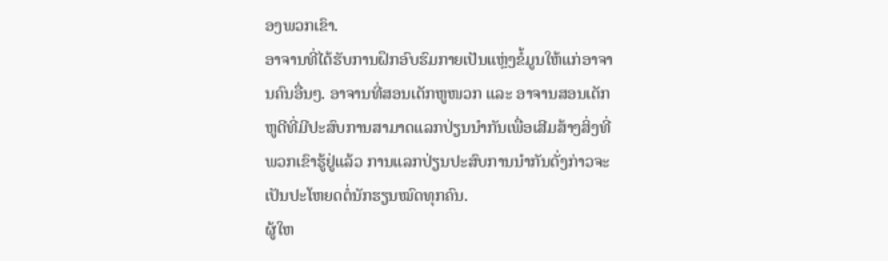ອງພວກເຂົາ.
ອາຈານທີ່ໄດ້ຮັບການຝຶກອົບຮົມກາຍເປັນແຫຼ່ງຂ້ໍມູນໃຫ້ແກ່ອາຈານຄົນອື່ນໆ. ອາຈານທີ່ສອນເດັກຫູໜວກ ແລະ ອາຈານສອນເດັກຫູດີທີ່ມີປະສົບການສາມາດແລກປ່ຽນນຳກັນເພື່ອເສີມສ້າງສິ່ງທີ່ພວກເຂົາຮູ້ຢູ່ແລ້ວ ການແລກປ່ຽນປະສົບການນຳກັນດັ່ງກ່າວຈະເປັນປະໂຫຍດຕໍ່ນັກຮຽນໝົດທຸກຄົນ.
ຜູ້ໃຫ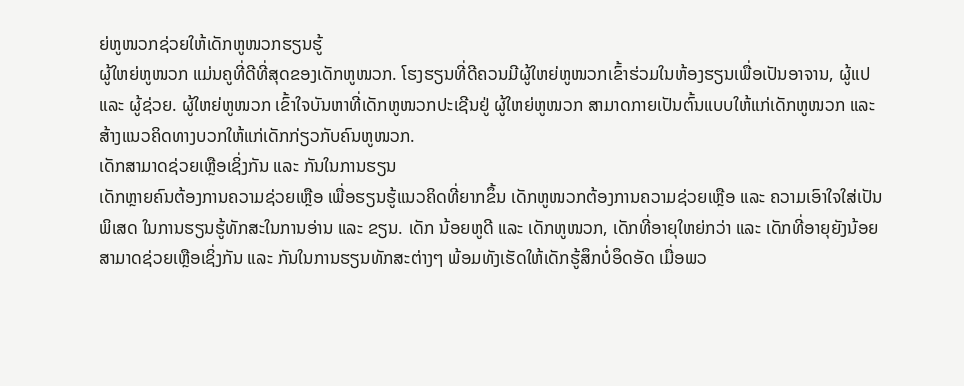ຍ່ຫູໜວກຊ່ວຍໃຫ້ເດັກຫູໜວກຮຽນຮູ້
ຜູ້ໃຫຍ່ຫູໜວກ ແມ່ນຄູທີ່ດີທີ່ສຸດຂອງເດັກຫູໜວກ. ໂຮງຮຽນທີ່ດີຄວນມີຜູ້ໃຫຍ່ຫູໜວກເຂົ້າຮ່ວມໃນຫ້ອງຮຽນເພື່ອເປັນອາຈານ, ຜູ້ແປ ແລະ ຜູ້ຊ່ວຍ. ຜູ້ໃຫຍ່ຫູໜວກ ເຂົ້າໃຈບັນຫາທີ່ເດັກຫູໜວກປະເຊີນຢູ່ ຜູ້ໃຫຍ່ຫູໜວກ ສາມາດກາຍເປັນຕົ້ນແບບໃຫ້ແກ່ເດັກຫູໜວກ ແລະ ສ້າງແນວຄິດທາງບວກໃຫ້ແກ່ເດັກກ່ຽວກັບຄົນຫູໜວກ.
ເດັກສາມາດຊ່ວຍເຫຼືອເຊິ່ງກັນ ແລະ ກັນໃນການຮຽນ
ເດັກຫຼາຍຄົນຕ້ອງການຄວາມຊ່ວຍເຫຼືອ ເພື່ອຮຽນຮູ້ແນວຄິດທີ່ຍາກຂຶ້ນ ເດັກຫູໜວກຕ້ອງການຄວາມຊ່ວຍເຫຼືອ ແລະ ຄວາມເອົາໃຈໃສ່ເປັນພິເສດ ໃນການຮຽນຮູ້ທັກສະໃນການອ່ານ ແລະ ຂຽນ. ເດັກ ນ້ອຍຫູດີ ແລະ ເດັກຫູໜວກ, ເດັກທີ່ອາຍຸໃຫຍ່ກວ່າ ແລະ ເດັກທີ່ອາຍຸຍັງນ້ອຍສາມາດຊ່ວຍເຫຼືອເຊິ່ງກັນ ແລະ ກັນໃນການຮຽນທັກສະຕ່າງໆ ພ້ອມທັງເຮັດໃຫ້ເດັກຮູ້ສຶກບໍ່ອຶດອັດ ເມື່ອພວ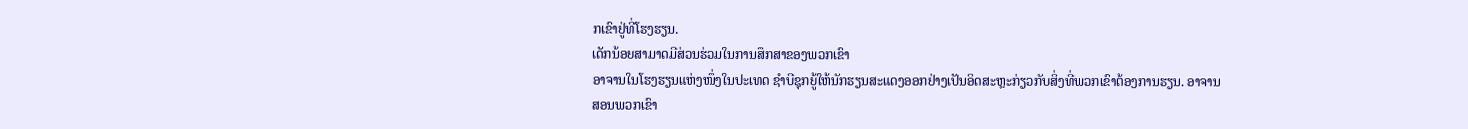ກເຂົາຢູ່ທີ່ໂຮງຮຽນ.
ເດັກນ້ອຍສາມາດມີສ່ວນຮ່ວມໃນການສຶກສາຂອງພວກເຂົາ
ອາຈານໃນໂຮງຮຽນແຫ່ງໜຶ່ງໃນປະເທດ ຊຳບີຊຸກຍູ້ໃຫ້ນັກຮຽນສະແດງອອກຢ່າງເປັນອິດສະຫຼະກ່ຽວກັບສິ່ງທີ່ພວກເຂົາຕ້ອງການຮຽນ. ອາຈານສອນພວກເຂົາ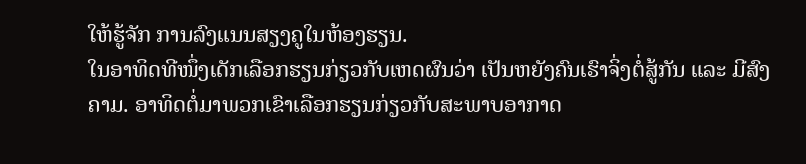ໃຫ້ຮູ້ຈັກ ການລົງແນນສຽງຄູໃນຫ້ອງຮຽນ.
ໃນອາທິດທີໜຶ່ງເດັກເລືອກຮຽນກ່ຽວກັບເຫດຜົນວ່າ ເປັນຫຍັງຄົນເຮົາຈິ່ງຕໍ່ສູ້ກັນ ແລະ ມີສົງຄາມ. ອາທິດຕໍ່ມາພວກເຂົາເລືອກຮຽນກ່ຽວກັບສະພາບອາກາດ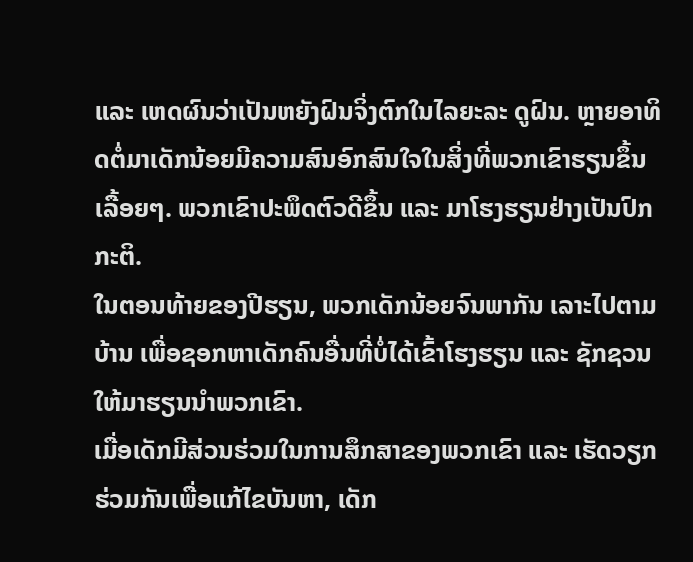ແລະ ເຫດຜົນວ່າເປັນຫຍັງຝົນຈິ່ງຕົກໃນໄລຍະລະ ດູຝົນ. ຫຼາຍອາທິດຕໍ່ມາເດັກນ້ອຍມີຄວາມສົນອົກສົນໃຈໃນສິ່ງທີ່ພວກເຂົາຮຽນຂຶ້ນເລື້ອຍໆ. ພວກເຂົາປະພຶດຕົວດີຂຶ້ນ ແລະ ມາໂຮງຮຽນຢ່າງເປັນປົກກະຕິ.
ໃນຕອນທ້າຍຂອງປີຮຽນ, ພວກເດັກນ້ອຍຈົນພາກັນ ເລາະໄປຕາມບ້ານ ເພື່ອຊອກຫາເດັກຄົນອື່ນທີ່ບໍ່ໄດ້ເຂົ້າໂຮງຮຽນ ແລະ ຊັກຊວນໃຫ້ມາຮຽນນຳພວກເຂົາ.
ເມື່ອເດັກມີສ່ວນຮ່ວມໃນການສຶກສາຂອງພວກເຂົາ ແລະ ເຮັດວຽກຮ່ວມກັນເພື່ອແກ້ໄຂບັນຫາ, ເດັກ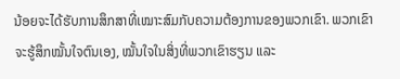ນ້ອຍຈະໄດ້ຮັບການສຶກສາທີ່ເໝາະສົມກັບຄວາມຕ້ອງການຂອງພວກເຂົາ. ພວກເຂົາຈະຮູ້ສຶກໝັ້ນໃຈຕົນເອງ, ໝັ້ນໃຈໃນສິ່ງທີ່ພວກເຂົາຮຽນ ແລະ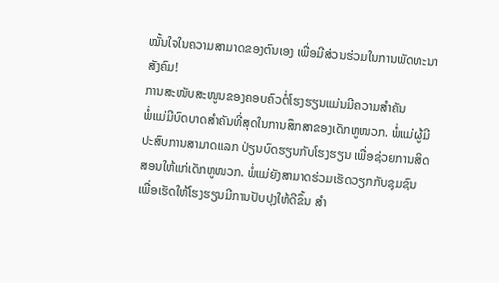ໝັ້ນໃຈໃນຄວາມສາມາດຂອງຕົນເອງ ເພື່ອມີສ່ວນຮ່ວມໃນການພັດທະນາສັງຄົມ!
ການສະໜັບສະໜູນຂອງຄອບຄົວຕໍ່ໂຮງຮຽນແມ່ນມີຄວາມສຳຄັນ
ພໍ່ແມ່ມີບົດບາດສຳຄັນທີ່ສຸດໃນການສຶກສາຂອງເດັກຫູໜວກ. ພໍ່ແມ່ຜູ້ມີປະສົບການສາມາດແລກ ປ່ຽນບົດຮຽນກັບໂຮງຮຽນ ເພື່ອຊ່ວຍການສິດສອນໃຫ້ແກ່ເດັກຫູໜວກ. ພໍ່ແມ່ຍັງສາມາດຮ່ວມເຮັດວຽກກັບຊຸມຊົນ ເພື່ອເຮັດໃຫ້ໂຮງຮຽນມີການປັບປຸງໃຫ້ດີຂຶ້ນ ສຳ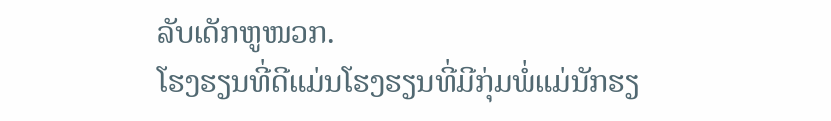ລັບເດັກຫູໜວກ.
ໂຮງຮຽນທີ່ດີແມ່ນໂຮງຮຽນທີ່ມີກຸ່ມພໍ່ແມ່ນັກຮຽ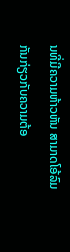ນທີ່ມີຄວາມຫ້າວຫັນ ສາມາດໂອ້ລົມກັນກ່ຽວກັບຄວາມຕ້ອ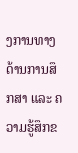ງການທາງດ້ານການສຶກສາ ແລະ ຄວາມຮູ້ສຶກຂ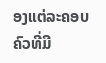ອງແຕ່ລະຄອບຄົວທີ່ມີ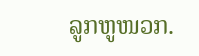ລູກຫູໜວກ.